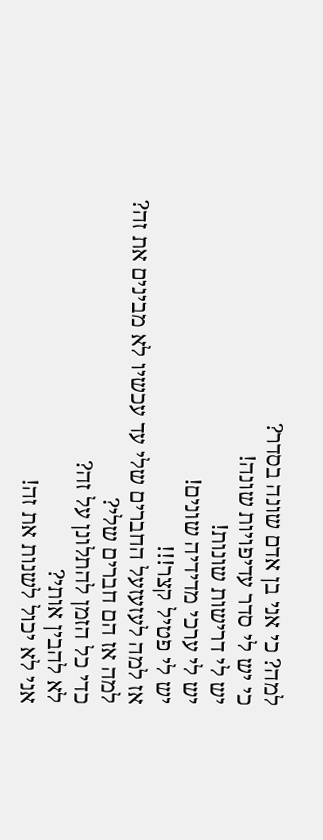למה? כי אני בן אדם שונה בסדר?
כי יש לי סדר עדיפויות שונה!
יש לי דרישות שונות!
יש לי ערכי מדידיה שונים!
יש לי פטיל קצר!!!
אז למה לעזעזעל החברים שלי עד עכשיו לא מבינים את זה?
למה אז הם חברים שלי?
כדי כל הזמן להתלונן על זה?
לא להבין אותי?
אני לא יכול לשנות את זה!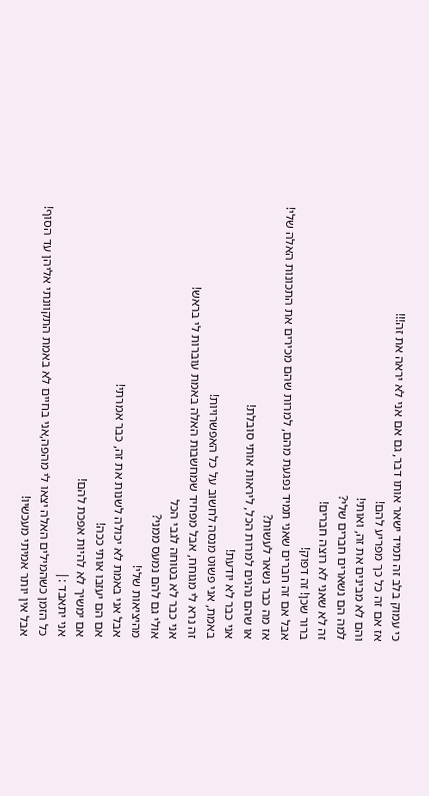כי עמוק בלב זה תמיד ישאר אותו דבר, גם אם אני לא יראה את זה!!!
אז אם זה כל כך מפריע להם!
והם לא מבינים את זה, ואותי!
למה הם נשארים חברים שלי?
זה לא שאני לא רוצה חברים!
ברור שכן! זה דפוק!
אבל אם זה חברים שאני תמיד נפגעת מהם, למרות שהם מכירים את התכונות האלה שלי!
אז מה כבר נשאר לעשות?
או שהם נהנים למרות הכל, ליראות אותי סובלת!
אני כבר לא יודעת!
באמת, אני פשוט מנסה לחשוב על כל האפשרויות!
זה נרא לי מגוחח, אבל מפחיד שמחשבות האלה באמת עוברות לי בראש!
אני כבר לא בטוחה לגבי הכל
אולי גם להם נמעס ממני?
מהיציאות שלי!
אבל אני באמת לא יכולה לשנות את זה, כבר אמרתי!
אם הם יעזבו אותי ככה!
אם ימשיך לא להיות אפכת להם!
אני יתאבד :|
כל הזמן כשהמילים האלה יצאו לי מהפה,אני בחיים לא באמת התקוונתי אליהן עד הסוף!
אבל אין יותר אמיתי מעכשיו!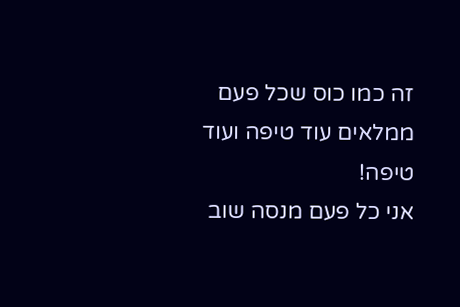זה כמו כוס שכל פעם ממלאים עוד טיפה ועוד טיפה!
אני כל פעם מנסה שוב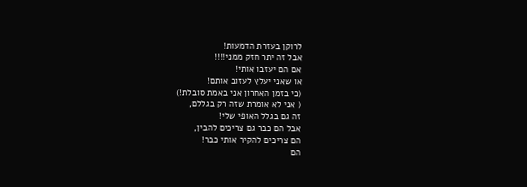לרוקן בעזרת הדמעות!
אבל זה יתר חזק ממני!!!!
אם הם יעזבו אותי!
או שאני יעלץ לעזוב אותם!
(כי בזמן האחרון אני באמת סובלת!)
( אני לא אומרת שזה רק בגללם,
זה גם בגלל האופי שלי!
אבל הם כבר גם צריכים להבין,
הם צריכים להקיר אותי כבר!
הם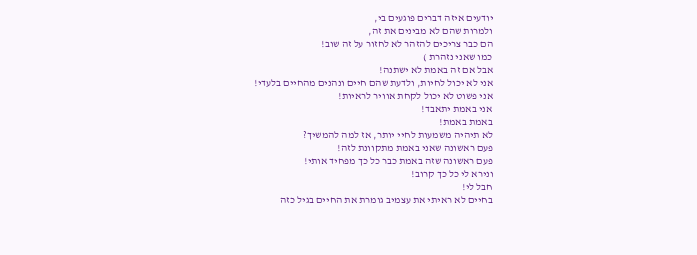יודעים איזה דברים פוגעים בי,
ולמרות שהם לא מבינים את זה,
הם כבר צריכים להזהר לא לחזור על זה שוב!
כמו שאני נזהרת )
אבל אם זה באמת לא ישתנה!
אני לא יכול לחיות, ולדעת שהם חיים ונהנים מהחיים בלעדי!
אני פשוט לא יכול לקחת אוויר לראיות!
אני באמת יתאבד!
באמת באמת!
לא תיהיה משמעות לחיי יותר, אז למה להמשיך?
פעם ראשונה שאני באמת מתקוונת לזה!
פעם ראשונה שזה באמת כבר כל כך מפחיד אותי!
ונירא לי כל כך קרוב!
חבל לי!
בחיים לא ראיתי את עצמיב גומרת את החיים בגיל כזה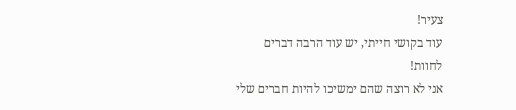צעיר!
עוד בקושי חייתי, יש עוד הרבה דברים לחוות!
אני לא רוצה שהם ימשיכו להיות חברים שלי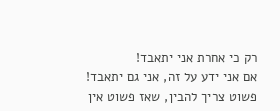רק כי אחרת אני יתאבד!
אם אני ידע על זה, אני גם יתאבד!
פשוט צריך להבין, שאז פשוט אין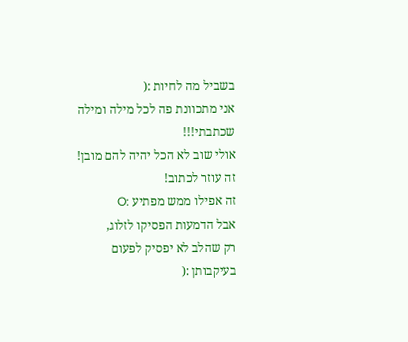בשביל מה לחיות :(
אני מתכוונת פה לכל מילה ומילה שכתבתי!!!
אולי שוב לא הכל יהיה להם מובן!
זה עוזר לכתוב!
זה אפילו ממש מפתיע :O
אבל הדמעות הפסיקו לזלוג,
רק שהלב לא יפסיק לפעום בעיקבותן :(